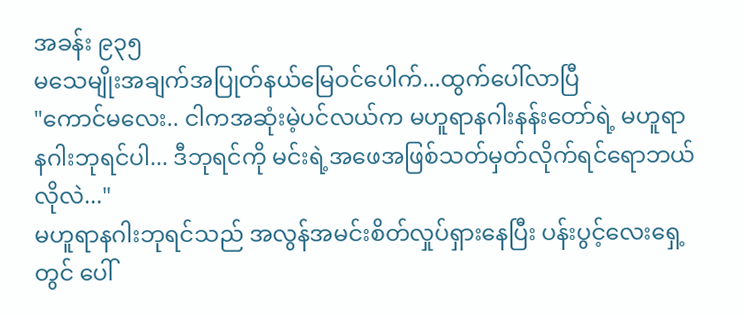အခန်း ၉၃၅
မသေမျိုးအချက်အပြုတ်နယ်မြေဝင်ပေါက်...ထွက်ပေါ်လာပြီ
"ကောင်မလေး.. ငါကအဆုံးမဲ့ပင်လယ်က မဟူရာနဂါးနန်းတော်ရဲ့ မဟူရာနဂါးဘုရင်ပါ... ဒီဘုရင်ကို မင်းရဲ့အဖေအဖြစ်သတ်မှတ်လိုက်ရင်ရောဘယ်လိုလဲ..."
မဟူရာနဂါးဘုရင်သည် အလွန်အမင်းစိတ်လှုပ်ရှားနေပြီး ပန်းပွင့်လေးရှေ့တွင် ပေါ်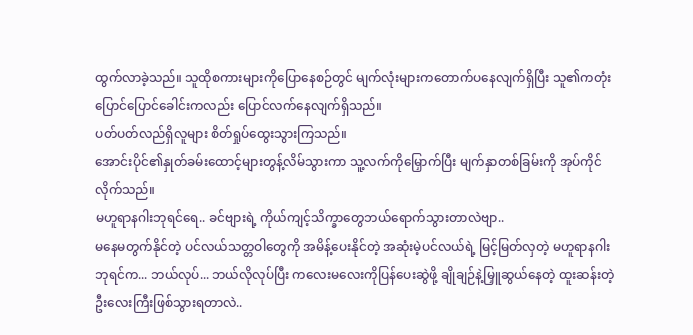ထွက်လာခဲ့သည်။ သူထိုစကားများကိုပြောနေစဉ်တွင် မျက်လုံးများကတောက်ပနေလျက်ရှိပြီး သူ၏ကတုံးပြောင်ပြောင်ခေါင်းကလည်း ပြောင်လက်နေလျက်ရှိသည်။
ပတ်ပတ်လည်ရှိလူများ စိတ်ရှုပ်ထွေးသွားကြသည်။
အောင်းပိုင်၏နှုတ်ခမ်းထောင့်များတွန့်လိမ်သွားကာ သူ့လက်ကိုမြှောက်ပြီး မျက်နှာတစ်ခြမ်းကို အုပ်ကိုင်လိုက်သည်။
မဟူရာနဂါးဘုရင်ရေ.. ခင်ဗျားရဲ့ ကိုယ်ကျင့်သိက္ခာတွေဘယ်ရောက်သွားတာလဲဗျာ..
မနေမတွက်နိုင်တဲ့ ပင်လယ်သတ္တဝါတွေကို အမိန့်ပေးနိုင်တဲ့ အဆုံးမဲ့ပင်လယ်ရဲ့ မြင့်မြတ်လှတဲ့ မဟူရာနဂါးဘုရင်က... ဘယ်လုပ်... ဘယ်လိုလုပ်ပြီး ကလေးမလေးကိုပြန်ပေးဆွဲဖို့ ချိုချဉ်နဲ့မြှူဆွယ်နေတဲ့ ထူးဆန်းတဲ့ ဦးလေးကြီးဖြစ်သွားရတာလဲ..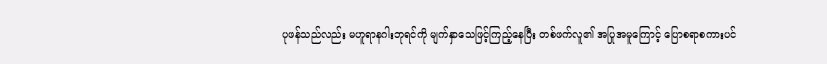ပုဖန်သည်လည်း မဟူရာနဂါးဘုရင်ကို မျက်နှာသေဖြင့်ကြည့်နေပြီး တစ်ဖက်လူ၏ အပြုအမူကြောင့် ပြောစရာစကားပင်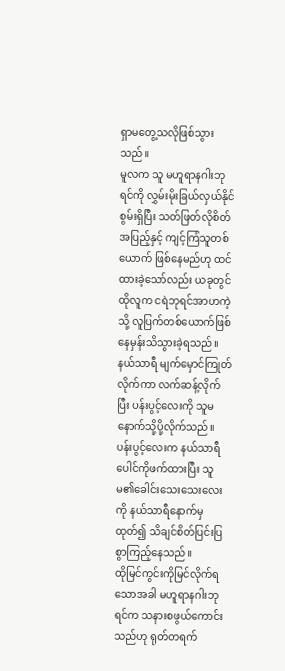ရှာမတွေ့သလိုဖြစ်သွားသည်။
မူလက သူ မဟူရာနဂါးဘုရင်ကို လွှမ်းမိုးခြယ်လှယ်နိုင်စွမ်းရှိပြီး သတ်ဖြတ်လိုစိတ်အပြည့်နှင့် ကျင့်ကြံသူတစ်ယောက် ဖြစ်နေမည်ဟု ထင်ထားခဲ့သော်လည်း ယခုတွင် ထိုလူက ငရဲဘုရင်အာဟကဲ့သို့ လူပြက်တစ်ယောက်ဖြစ်နေမှန်းသိသွားခဲ့ရသည်။
နယ်သာရီ မျက်မှောင်ကြုတ်လိုက်ကာ လက်ဆန့်လိုက်ပြီး ပန်းပွင့်လေးကို သူမနောက်သို့ပို့လိုက်သည်။ ပန်းပွင့်လေးက နယ်သာရီပေါင်ကိုဖက်ထားပြီး သူမ၏ခေါင်းသေးသေးလေးကို နယ်သာရီနောက်မှထုတ်၍ သိချင်စိတ်ပြင်းပြစွာကြည့်နေသည်။
ထိုမြင်ကွင်းကိုမြင်လိုက်ရသောအခါ မဟူရာနဂါးဘုရင်က သနားစဖွယ်ကောင်းသည်ဟု ရုတ်တရက်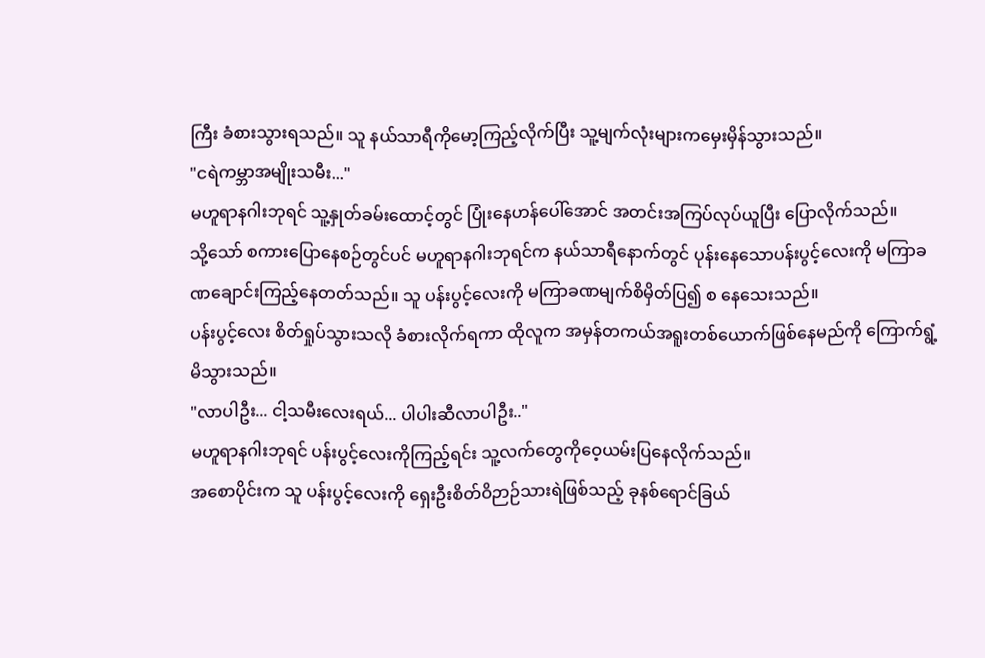ကြီး ခံစားသွားရသည်။ သူ နယ်သာရီကိုမော့ကြည့်လိုက်ပြီး သူ့မျက်လုံးများကမှေးမှိန်သွားသည်။
"ငရဲကမ္ဘာအမျိုးသမီး..."
မဟူရာနဂါးဘုရင် သူ့နှုတ်ခမ်းထောင့်တွင် ပြုံးနေဟန်ပေါ်အောင် အတင်းအကြပ်လုပ်ယူပြီး ပြောလိုက်သည်။
သို့သော် စကားပြောနေစဉ်တွင်ပင် မဟူရာနဂါးဘုရင်က နယ်သာရီနောက်တွင် ပုန်းနေသောပန်းပွင့်လေးကို မကြာခဏချောင်းကြည့်နေတတ်သည်။ သူ ပန်းပွင့်လေးကို မကြာခဏမျက်စိမှိတ်ပြ၍ စ နေသေးသည်။
ပန်းပွင့်လေး စိတ်ရှုပ်သွားသလို ခံစားလိုက်ရကာ ထိုလူက အမှန်တကယ်အရူးတစ်ယောက်ဖြစ်နေမည်ကို ကြောက်ရွံ့မိသွားသည်။
"လာပါဦး... ငါ့သမီးလေးရယ်... ပါပါးဆီလာပါဦး.."
မဟူရာနဂါးဘုရင် ပန်းပွင့်လေးကိုကြည့်ရင်း သူ့လက်တွေကိုဝေ့ယမ်းပြနေလိုက်သည်။
အစောပိုင်းက သူ ပန်းပွင့်လေးကို ရှေးဦးစိတ်ဝိဉာဉ်သားရဲဖြစ်သည့် ခုနစ်ရောင်ခြယ်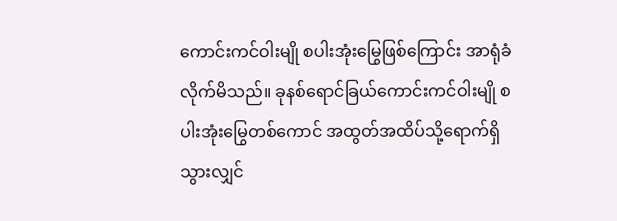ကောင်းကင်ဝါးမျို စပါးအုံးမြွေဖြစ်ကြောင်း အာရုံခံလိုက်မိသည်။ ခုနစ်ရောင်ခြယ်ကောင်းကင်ဝါးမျို စပါးအုံးမြွေတစ်ကောင် အထွတ်အထိပ်သို့ရောက်ရှိသွားလျှင်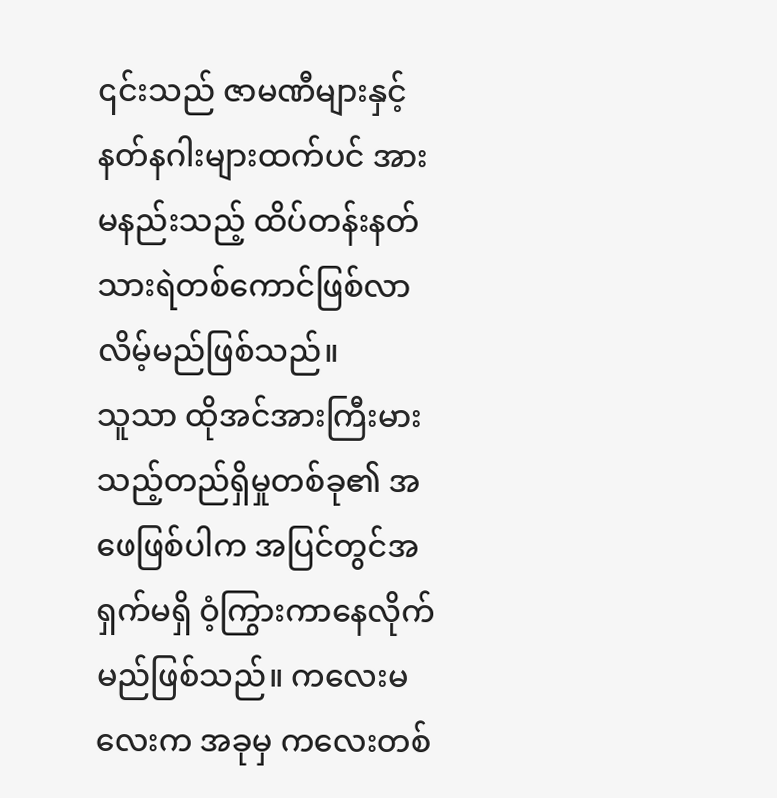၎င်းသည် ဇာမဏီများနှင့် နတ်နဂါးများထက်ပင် အားမနည်းသည့် ထိပ်တန်းနတ်သားရဲတစ်ကောင်ဖြစ်လာလိမ့်မည်ဖြစ်သည်။
သူသာ ထိုအင်အားကြီးမားသည့်တည်ရှိမှုတစ်ခု၏ အဖေဖြစ်ပါက အပြင်တွင်အရှက်မရှိ ဝံ့ကြွားကာနေလိုက်မည်ဖြစ်သည်။ ကလေးမလေးက အခုမှ ကလေးတစ်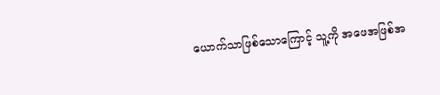ယောက်သာဖြစ်သောကြောင့် သူ့ကို အဖေအဖြစ်အ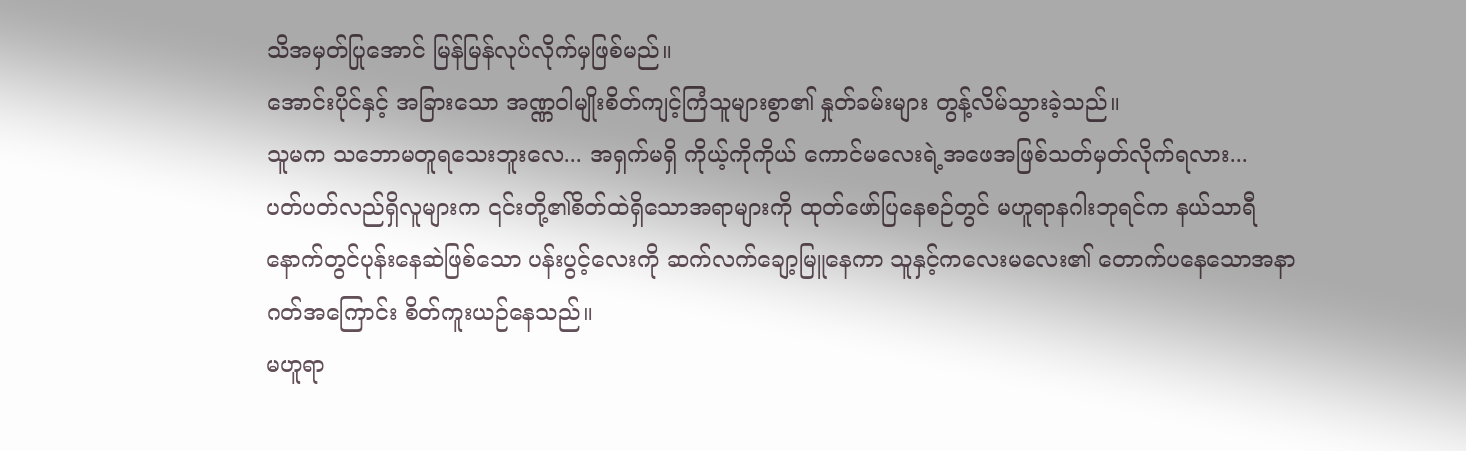သိအမှတ်ပြုအောင် မြန်မြန်လုပ်လိုက်မှဖြစ်မည်။
အောင်းပိုင်နှင့် အခြားသော အဏ္ဏဝါမျိုးစိတ်ကျင့်ကြံသူများစွာ၏ နှုတ်ခမ်းများ တွန့်လိမ်သွားခဲ့သည်။
သူမက သဘောမတူရသေးဘူးလေ... အရှက်မရှိ ကိုယ့်ကိုကိုယ် ကောင်မလေးရဲ့အဖေအဖြစ်သတ်မှတ်လိုက်ရလား...
ပတ်ပတ်လည်ရှိလူများက ၎င်းတို့၏စိတ်ထဲရှိသောအရာများကို ထုတ်ဖော်ပြနေစဉ်တွင် မဟူရာနဂါးဘုရင်က နယ်သာရီနောက်တွင်ပုန်းနေဆဲဖြစ်သော ပန်းပွင့်လေးကို ဆက်လက်ချော့မြူနေကာ သူနှင့်ကလေးမလေး၏ တောက်ပနေသောအနာဂတ်အကြောင်း စိတ်ကူးယဉ်နေသည်။
မဟူရာ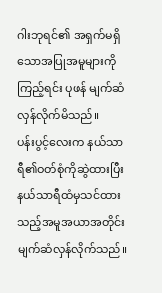ဂါးဘုရင်၏ အရှက်မရှိသောအပြုအမူများကိုကြည့်ရင်း ပုဖန် မျက်ဆံလှန်လိုက်မိသည်။
ပန်းပွင့်လေးက နယ်သာရီ၏ဝတ်စုံကိုဆွဲထားပြီး နယ်သာရီထံမှသင်ထားသည့်အမူအယာအတိုင်း မျက်ဆံလှန်လိုက်သည်။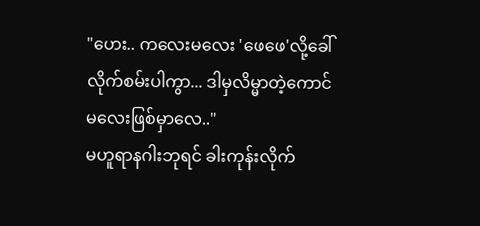"ဟေး.. ကလေးမလေး 'ဖေဖေ'လို့ခေါ်လိုက်စမ်းပါကွာ... ဒါမှလိမ္မာတဲ့ကောင်မလေးဖြစ်မှာလေ.."
မဟူရာနဂါးဘုရင် ခါးကုန်းလိုက်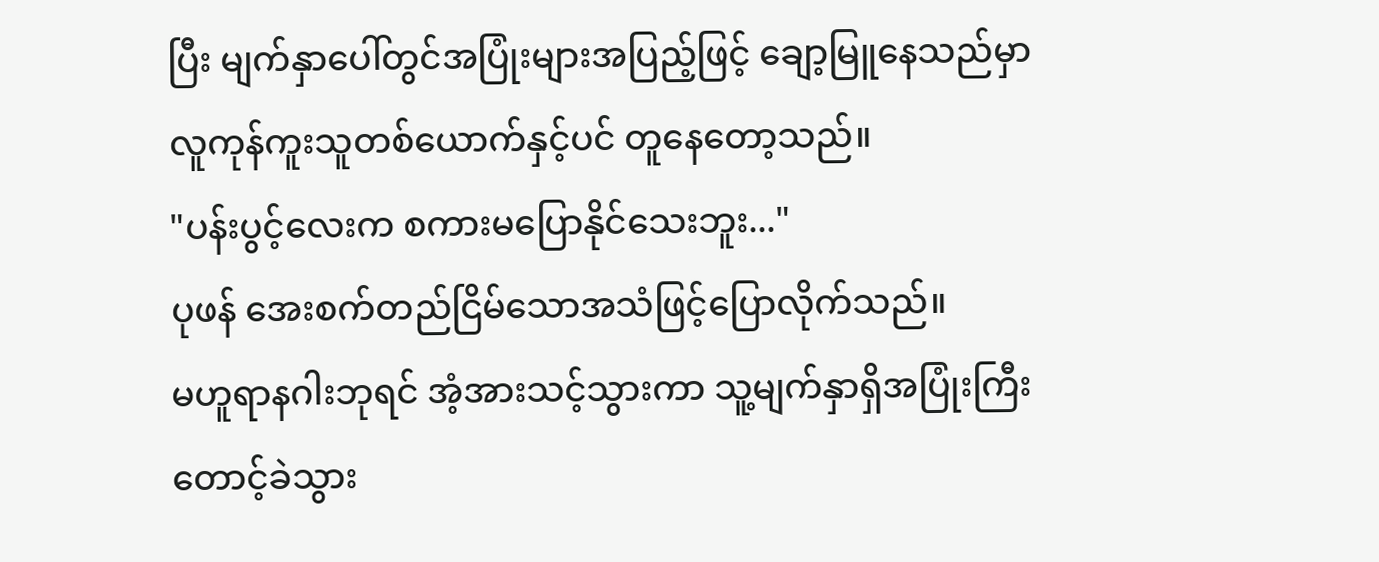ပြီး မျက်နှာပေါ်တွင်အပြုံးများအပြည့်ဖြင့် ချော့မြူနေသည်မှာ လူကုန်ကူးသူတစ်ယောက်နှင့်ပင် တူနေတော့သည်။
"ပန်းပွင့်လေးက စကားမပြောနိုင်သေးဘူး..."
ပုဖန် အေးစက်တည်ငြိမ်သောအသံဖြင့်ပြောလိုက်သည်။
မဟူရာနဂါးဘုရင် အံ့အားသင့်သွားကာ သူ့မျက်နှာရှိအပြုံးကြီးတောင့်ခဲသွား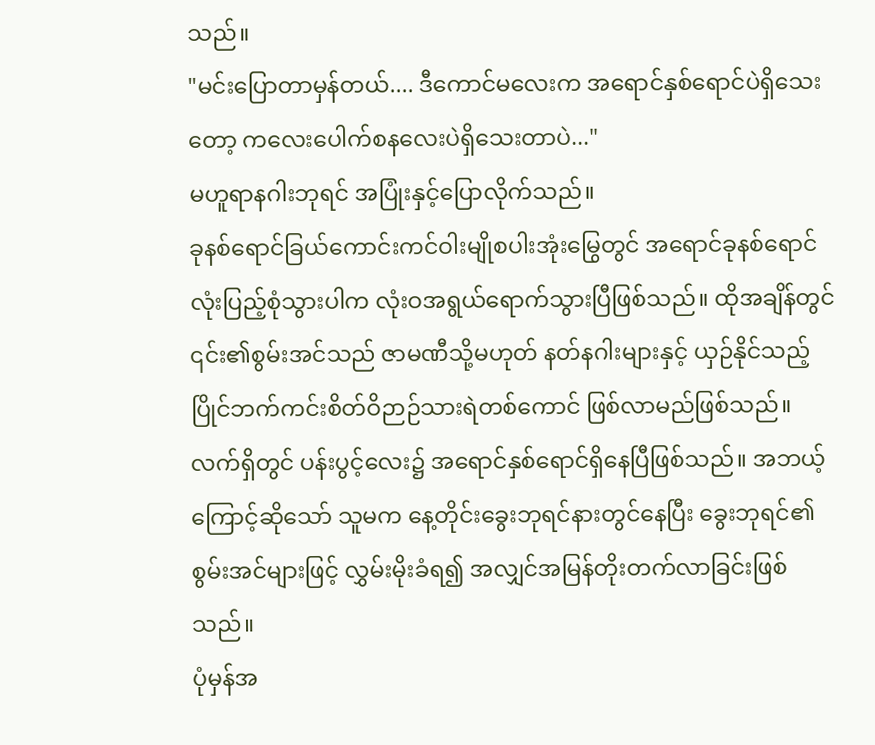သည်။
"မင်းပြောတာမှန်တယ်.... ဒီကောင်မလေးက အရောင်နှစ်ရောင်ပဲရှိသေးတော့ ကလေးပေါက်စနလေးပဲရှိသေးတာပဲ..."
မဟူရာနဂါးဘုရင် အပြုံးနှင့်ပြောလိုက်သည်။
ခုနစ်ရောင်ခြယ်ကောင်းကင်ဝါးမျိုစပါးအုံးမြွေတွင် အရောင်ခုနစ်ရောင်လုံးပြည့်စုံသွားပါက လုံးဝအရွယ်ရောက်သွားပြီဖြစ်သည်။ ထိုအချိန်တွင် ၎င်း၏စွမ်းအင်သည် ဇာမဏီသို့မဟုတ် နတ်နဂါးများနှင့် ယှဉ်နိုင်သည့် ပြိုင်ဘက်ကင်းစိတ်ဝိဉာဉ်သားရဲတစ်ကောင် ဖြစ်လာမည်ဖြစ်သည်။
လက်ရှိတွင် ပန်းပွင့်လေး၌ အရောင်နှစ်ရောင်ရှိနေပြီဖြစ်သည်။ အဘယ့်ကြောင့်ဆိုသော် သူမက နေ့တိုင်းခွေးဘုရင်နားတွင်နေပြီး ခွေးဘုရင်၏စွမ်းအင်များဖြင့် လွှမ်းမိုးခံရ၍ အလျှင်အမြန်တိုးတက်လာခြင်းဖြစ်သည်။
ပုံမှန်အ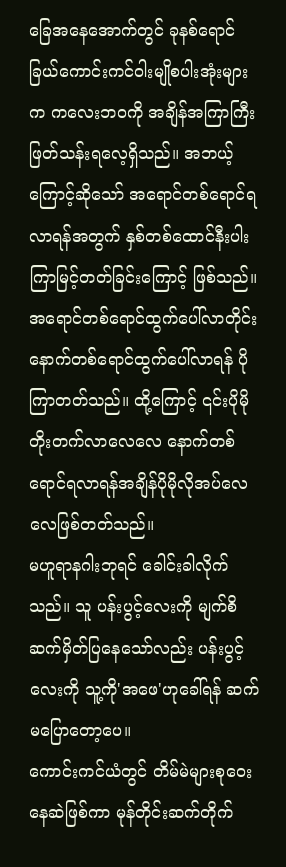ခြေအနေအောက်တွင် ခုနစ်ရောင်ခြယ်ကောင်းကင်ဝါးမျိုစပါးအုံးများက ကလေးဘဝကို အချိန်အကြာကြီးဖြတ်သန်းရလေ့ရှိသည်။ အဘယ့်ကြောင့်ဆိုသော် အရောင်တစ်ရောင်ရလာရန်အတွက် နှစ်တစ်ထောင်နီးပါးကြာမြင့်တတ်ခြင်းကြောင့် ဖြစ်သည်။
အရောင်တစ်ရောင်ထွက်ပေါ်လာတိုင်း နောက်တစ်ရောင်ထွက်ပေါ်လာရန် ပိုကြာတတ်သည်။ ထို့ကြောင့် ၎င်းပိုမိုတိုးတက်လာလေလေ နောက်တစ်ရောင်ရလာရန်အချိန်ပိုမိုလိုအပ်လေလေဖြစ်တတ်သည်။
မဟူရာနဂါးဘုရင် ခေါင်းခါလိုက်သည်။ သူ ပန်းပွင့်လေးကို မျက်စိဆက်မှိတ်ပြနေသော်လည်း ပန်းပွင့်လေးကို သူ့ကို'အဖေ'ဟုခေါ်ရန် ဆက်မပြောတော့ပေ။
ကောင်းကင်ယံတွင် တိမ်မဲများစုဝေးနေဆဲဖြစ်ကာ မုန်တိုင်းဆက်တိုက်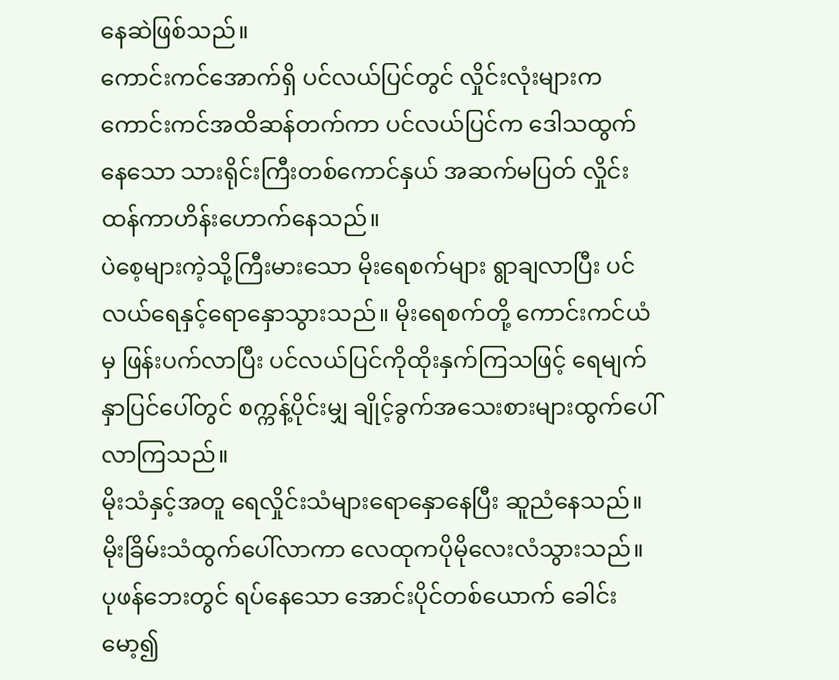နေဆဲဖြစ်သည်။
ကောင်းကင်အောက်ရှိ ပင်လယ်ပြင်တွင် လှိုင်းလုံးများက ကောင်းကင်အထိဆန်တက်ကာ ပင်လယ်ပြင်က ဒေါသထွက်နေသော သားရိုင်းကြီးတစ်ကောင်နှယ် အဆက်မပြတ် လှိုင်းထန်ကာဟိန်းဟောက်နေသည်။
ပဲစေ့များကဲ့သို့ကြီးမားသော မိုးရေစက်များ ရွာချလာပြီး ပင်လယ်ရေနှင့်ရောနှောသွားသည်။ မိုးရေစက်တို့ ကောင်းကင်ယံမှ ဖြန်းပက်လာပြီး ပင်လယ်ပြင်ကိုထိုးနှက်ကြသဖြင့် ရေမျက်နှာပြင်ပေါ်တွင် စက္ကန့်ပိုင်းမျှ ချိုင့်ခွက်အသေးစားများထွက်ပေါ်လာကြသည်။
မိုးသံနှင့်အတူ ရေလှိုင်းသံများရောနှောနေပြီး ဆူညံနေသည်။
မိုးခြိမ်းသံထွက်ပေါ်လာကာ လေထုကပိုမိုလေးလံသွားသည်။
ပုဖန်ဘေးတွင် ရပ်နေသော အောင်းပိုင်တစ်ယောက် ခေါင်းမော့၍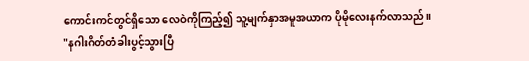ကောင်းကင်တွင်ရှိသော လေဝဲကိုကြည့်၍ သူ့မျက်နှာအမူအယာက ပိုမိုလေးနက်လာသည်။
"နဂါးဂိတ်တံခါးပွင့်သွားပြီ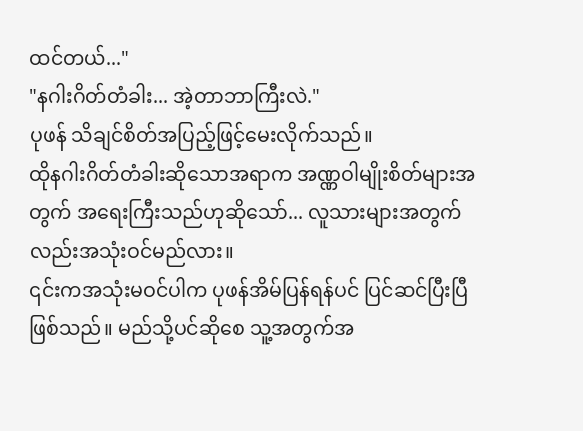ထင်တယ်..."
"နဂါးဂိတ်တံခါး... အဲ့တာဘာကြီးလဲ."
ပုဖန် သိချင်စိတ်အပြည့်ဖြင့်မေးလိုက်သည်။
ထိုနဂါးဂိတ်တံခါးဆိုသောအရာက အဏ္ဏဝါမျိုးစိတ်များအတွက် အရေးကြီးသည်ဟုဆိုသော်... လူသားများအတွက်လည်းအသုံးဝင်မည်လား။
၎င်းကအသုံးမဝင်ပါက ပုဖန်အိမ်ပြန်ရန်ပင် ပြင်ဆင်ပြီးပြီဖြစ်သည်။ မည်သို့ပင်ဆိုစေ သူ့အတွက်အ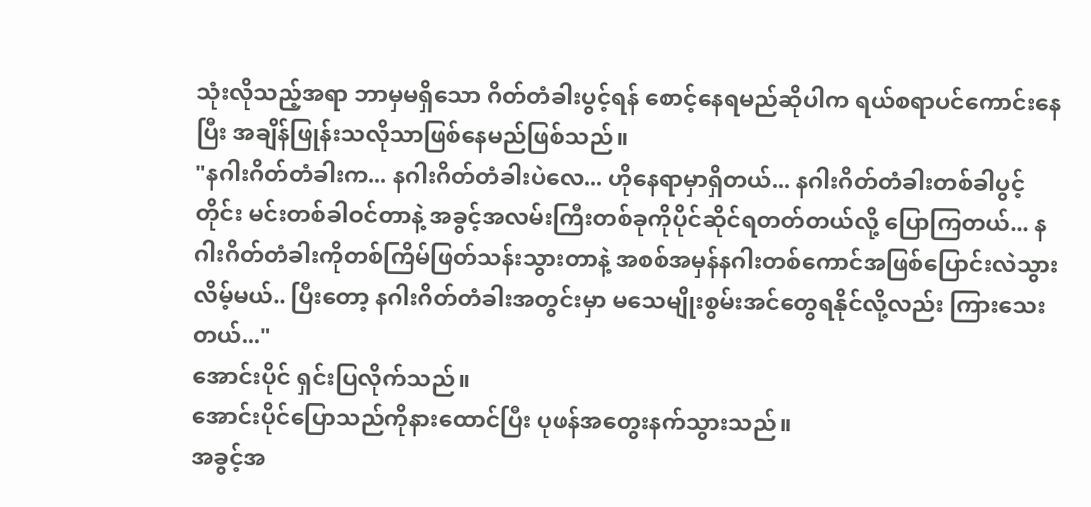သုံးလိုသည့်အရာ ဘာမှမရှိသော ဂိတ်တံခါးပွင့်ရန် စောင့်နေရမည်ဆိုပါက ရယ်စရာပင်ကောင်းနေပြီး အချိန်ဖြုန်းသလိုသာဖြစ်နေမည်ဖြစ်သည်။
"နဂါးဂိတ်တံခါးက... နဂါးဂိတ်တံခါးပဲလေ... ဟိုနေရာမှာရှိတယ်... နဂါးဂိတ်တံခါးတစ်ခါပွင့်တိုင်း မင်းတစ်ခါဝင်တာနဲ့ အခွင့်အလမ်းကြီးတစ်ခုကိုပိုင်ဆိုင်ရတတ်တယ်လို့ ပြောကြတယ်... နဂါးဂိတ်တံခါးကိုတစ်ကြိမ်ဖြတ်သန်းသွားတာနဲ့ အစစ်အမှန်နဂါးတစ်ကောင်အဖြစ်ပြောင်းလဲသွားလိမ့်မယ်.. ပြီးတော့ နဂါးဂိတ်တံခါးအတွင်းမှာ မသေမျိုးစွမ်းအင်တွေရနိုင်လို့လည်း ကြားသေးတယ်..."
အောင်းပိုင် ရှင်းပြလိုက်သည်။
အောင်းပိုင်ပြောသည်ကိုနားထောင်ပြီး ပုဖန်အတွေးနက်သွားသည်။
အခွင့်အ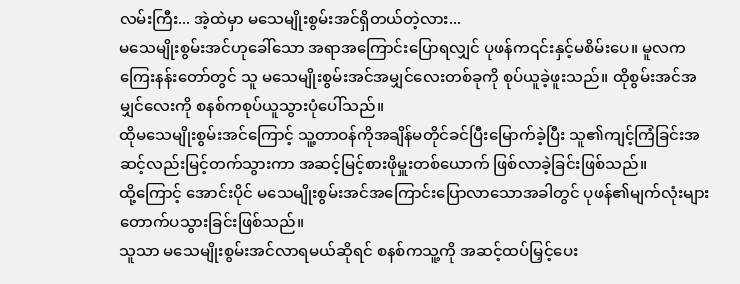လမ်းကြီး... အဲ့ထဲမှာ မသေမျိုးစွမ်းအင်ရှိတယ်တဲ့လား...
မသေမျိုးစွမ်းအင်ဟုခေါ်သော အရာအကြောင်းပြောရလျှင် ပုဖန်က၎င်းနှင့်မစိမ်းပေ။ မူလက ကြေးနန်းတော်တွင် သူ မသေမျိုးစွမ်းအင်အမျှင်လေးတစ်ခုကို စုပ်ယူခဲ့ဖူးသည်။ ထိုစွမ်းအင်အမျှင်လေးကို စနစ်ကစုပ်ယူသွားပုံပေါ်သည်။
ထိုမသေမျိုးစွမ်းအင်ကြောင့် သူ့တာဝန်ကိုအချိန်မတိုင်ခင်ပြီးမြောက်ခဲ့ပြီး သူ၏ကျင့်ကြံခြင်းအဆင့်လည်းမြင့်တက်သွားကာ အဆင့်မြင့်စားဖိုမှူးတစ်ယောက် ဖြစ်လာခဲ့ခြင်းဖြစ်သည်။
ထို့ကြောင့် အောင်းပိုင် မသေမျိုးစွမ်းအင်အကြောင်းပြောလာသောအခါတွင် ပုဖန်၏မျက်လုံးများတောက်ပသွားခြင်းဖြစ်သည်။
သူသာ မသေမျိုးစွမ်းအင်လာရမယ်ဆိုရင် စနစ်ကသူ့ကို အဆင့်ထပ်မြှင့်ပေး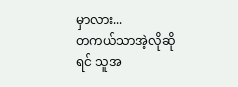မှာလား...
တကယ်သာအဲ့လိုဆိုရင် သူအ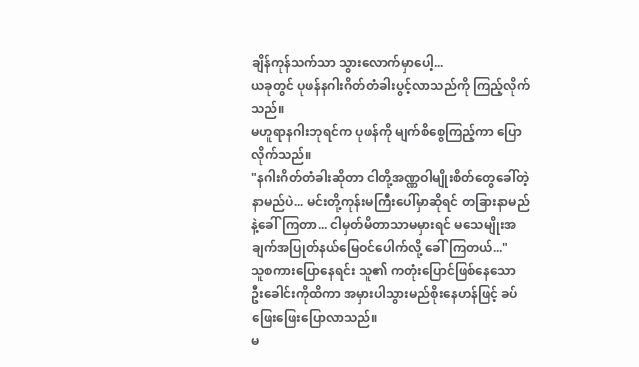ချိန်ကုန်သက်သာ သွားလောက်မှာပေါ့...
ယခုတွင် ပုဖန်နဂါးဂိတ်တံခါးပွင့်လာသည်ကို ကြည့်လိုက်သည်။
မဟူရာနဂါးဘုရင်က ပုဖန်ကို မျက်စိစွေကြည့်ကာ ပြောလိုက်သည်။
"နဂါးဂိတ်တံခါးဆိုတာ ငါတို့အဏ္ဏဝါမျိုးစိတ်တွေခေါ်တဲ့ နာမည်ပဲ... မင်းတို့ကုန်းမကြီးပေါ်မှာဆိုရင် တခြားနာမည်နဲ့ခေါ်ကြတာ... ငါမှတ်မိတာသာမမှားရင် မသေမျိုးအချက်အပြုတ်နယ်မြေဝင်ပေါက်လို့ ခေါ်ကြတယ်..."
သူစကားပြောနေရင်း သူ၏ ကတုံးပြောင်ဖြစ်နေသော ဦးခေါင်းကိုထိကာ အမှားပါသွားမည်စိုးနေဟန်ဖြင့် ခပ်ဖြေးဖြေးပြောလာသည်။
မ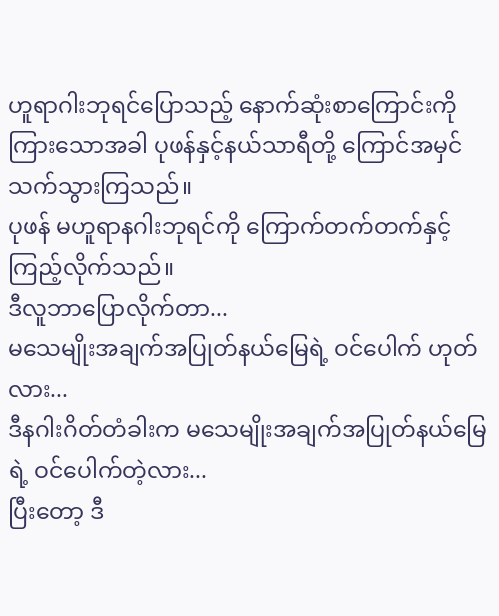ဟူရာဂါးဘုရင်ပြောသည့် နောက်ဆုံးစာကြောင်းကိုကြားသောအခါ ပုဖန်နှင့်နယ်သာရီတို့ ကြောင်အမှင်သက်သွားကြသည်။
ပုဖန် မဟူရာနဂါးဘုရင်ကို ကြောက်တက်တက်နှင့်ကြည့်လိုက်သည်။
ဒီလူဘာပြောလိုက်တာ...
မသေမျိုးအချက်အပြုတ်နယ်မြေရဲ့ ဝင်ပေါက် ဟုတ်လား...
ဒီနဂါးဂိတ်တံခါးက မသေမျိုးအချက်အပြုတ်နယ်မြေရဲ့ ဝင်ပေါက်တဲ့လား...
ပြီးတော့ ဒီ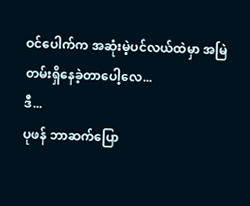ဝင်ပေါက်က အဆုံးမဲ့ပင်လယ်ထဲမှာ အမြဲတမ်းရှိနေခဲ့တာပေါ့လေ...
ဒီ...
ပုဖန် ဘာဆက်ပြော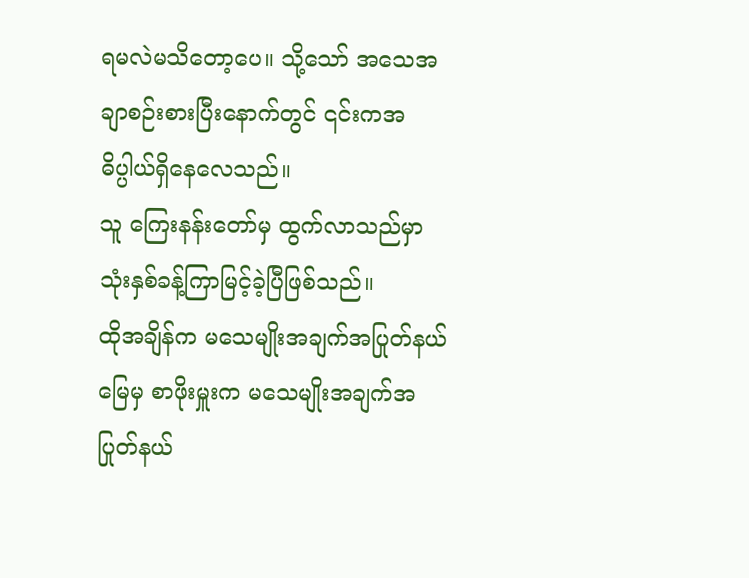ရမလဲမသိတော့ပေ။ သို့သော် အသေအချာစဉ်းစားပြီးနောက်တွင် ၎င်းကအဓိပ္ပါယ်ရှိနေလေသည်။
သူ ကြေးနန်းတော်မှ ထွက်လာသည်မှာ သုံးနှစ်ခန့်ကြာမြင့်ခဲ့ပြီဖြစ်သည်။
ထိုအချိန်က မသေမျိုးအချက်အပြုတ်နယ်မြေမှ စာဖိုးမှူးက မသေမျိုးအချက်အပြုတ်နယ်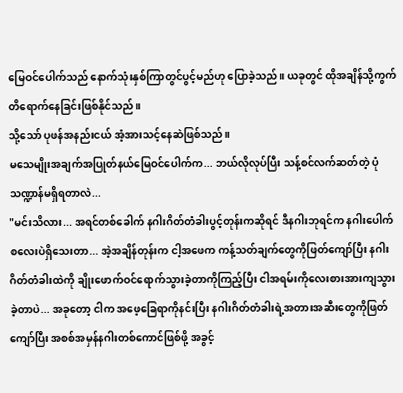မြေဝင်ပေါက်သည် နောက်သုံးနှစ်ကြာတွင်ပွင့်မည်ဟု ပြောခဲ့သည်။ ယခုတွင် ထိုအချိန်သို့ကွက်တိရောက်နေခြင်းဖြစ်နိုင်သည်။
သို့သော် ပုဖန်အနည်းငယ် အံ့အားသင့်နေဆဲဖြစ်သည်။
မသေမျိုးအချက်အပြုတ်နယ်မြေဝင်ပေါက်က... ဘယ်လိုလုပ်ပြီး သန့်စင်လက်ဆတ်တဲ့ ပုံသဏ္ဍာန်မရှိရတာလဲ...
"မင်းသိလား... အရင်တစ်ခေါက် နဂါးဂိတ်တံခါးပွင့်တုန်းကဆိုရင် ဒီနဂါးဘုရင်က နဂါးပေါက်စလေးပဲရှိသေးတာ... အဲ့အချိန်တုန်းက ငါ့အဖေက ကန့်သတ်ချက်တွေကိုဖြတ်ကျော်ပြီး နဂါးဂိတ်တံခါးထဲကို ချိုးဖောက်ဝင်ရောက်သွားခဲ့တာကိုကြည့်ပြီး ငါအရမ်းကိုလေးစားအားကျသွားခဲ့တာပဲ... အခုတော့ ငါက အဖေ့ခြေရာကိုနင်းပြီး နဂါးဂိတ်တံခါးရဲ့အတားအဆီးတွေကိုဖြတ်ကျော်ပြီး အစစ်အမှန်နဂါးတစ်ကောင်ဖြစ်ဖို့ အခွင့်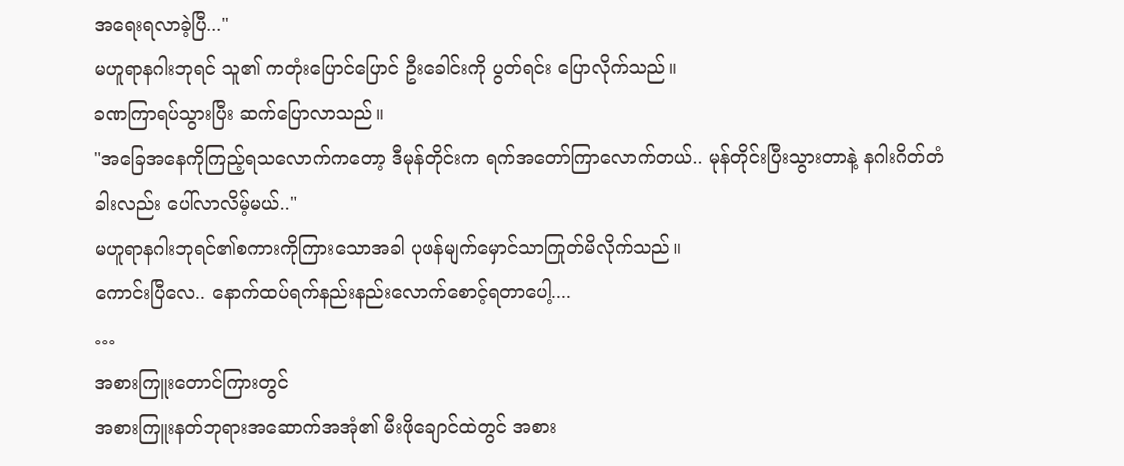အရေးရလာခဲ့ပြီ..."
မဟူရာနဂါးဘုရင် သူ၏ ကတုံးပြောင်ပြောင် ဦးခေါင်းကို ပွတ်ရင်း ပြောလိုက်သည်။
ခဏကြာရပ်သွားပြီး ဆက်ပြောလာသည်။
"အခြေအနေကိုကြည့်ရသလောက်ကတော့ ဒီမုန်တိုင်းက ရက်အတော်ကြာလောက်တယ်.. မုန်တိုင်းပြီးသွားတာနဲ့ နဂါးဂိတ်တံခါးလည်း ပေါ်လာလိမ့်မယ်.."
မဟူရာနဂါးဘုရင်၏စကားကိုကြားသောအခါ ပုဖန်မျက်မှောင်သာကြုတ်မိလိုက်သည်။
ကောင်းပြီလေ.. နောက်ထပ်ရက်နည်းနည်းလောက်စောင့်ရတာပေါ့....
…
အစားကြူးတောင်ကြားတွင်
အစားကြူးနတ်ဘုရားအဆောက်အအုံ၏ မီးဖိုချောင်ထဲတွင် အစား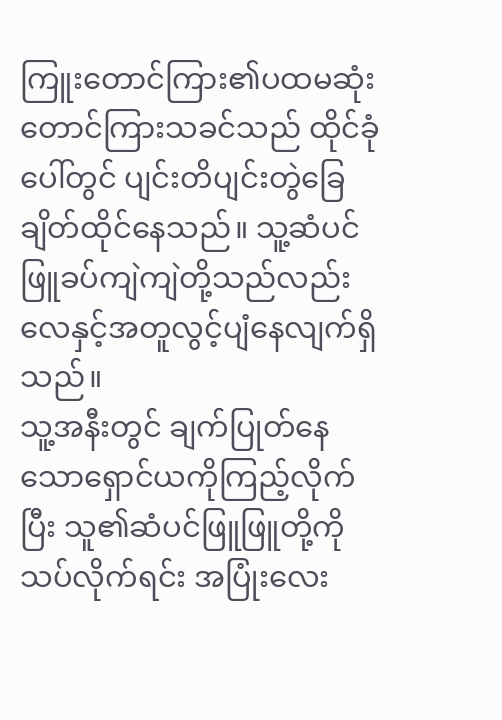ကြူးတောင်ကြား၏ပထမဆုံးတောင်ကြားသခင်သည် ထိုင်ခုံပေါ်တွင် ပျင်းတိပျင်းတွဲခြေချိတ်ထိုင်နေသည်။ သူ့ဆံပင်ဖြူခပ်ကျဲကျဲတို့သည်လည်း လေနှင့်အတူလွင့်ပျံနေလျက်ရှိသည်။
သူ့အနီးတွင် ချက်ပြုတ်နေသောရှောင်ယကိုကြည့်လိုက်ပြီး သူ၏ဆံပင်ဖြူဖြူတို့ကို သပ်လိုက်ရင်း အပြုံးလေး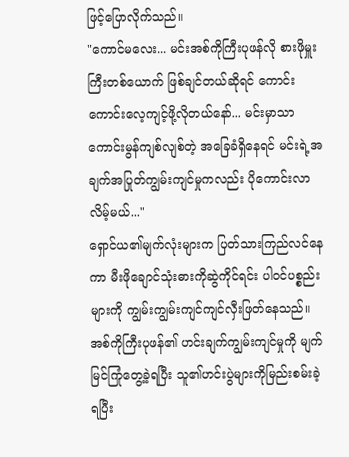ဖြင့်ပြောလိုက်သည်။
"ကောင်မလေး... မင်းအစ်ကိုကြီးပုဖန်လို စားဖိုမှူးကြီးတစ်ယောက် ဖြစ်ချင်တယ်ဆိုရင် ကောင်းကောင်းလေ့ကျင့်ဖို့လိုတယ်နော်... မင်းမှာသာ ကောင်းမွန်ကျစ်လျစ်တဲ့ အခြေခံရှိနေရင် မင်းရဲ့အချက်အပြုတ်ကျွမ်းကျင်မှုကလည်း ပိုကောင်းလာလိမ့်မယ်..."
ရှောင်ယ၏မျက်လုံးများက ပြတ်သားကြည်လင်နေကာ မီးဖိုချောင်သုံးဓားကိုဆွဲကိုင်ရင်း ပါဝင်ပစ္စည်းများကို ကျွမ်းကျွမ်းကျင်ကျင်လှီးဖြတ်နေသည်။
အစ်ကိုကြီးပုဖန်၏ ဟင်းချက်ကျွမ်းကျင်မှုကို မျက်မြင်ကြုံတွေ့ခဲ့ရပြီး သူ၏ဟင်းပွဲများကိုမြည်းစမ်းခဲ့ရပြီး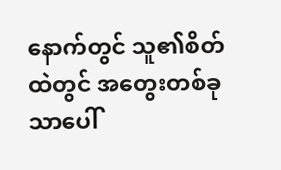နောက်တွင် သူ၏စိတ်ထဲတွင် အတွေးတစ်ခုသာပေါ်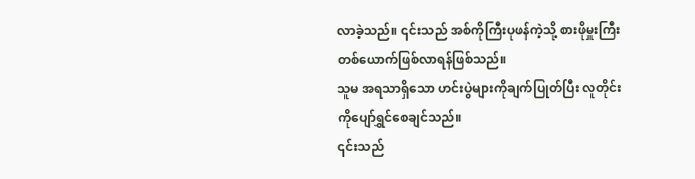လာခဲ့သည်။ ၎င်းသည် အစ်ကိုကြီးပုဖန်ကဲ့သို့ စားဖိုမှူးကြီးတစ်ယောက်ဖြစ်လာရန်ဖြစ်သည်။
သူမ အရသာရှိသော ဟင်းပွဲများကိုချက်ပြုတ်ပြီး လူတိုင်းကိုပျော်ရွှင်စေချင်သည်။
၎င်းသည်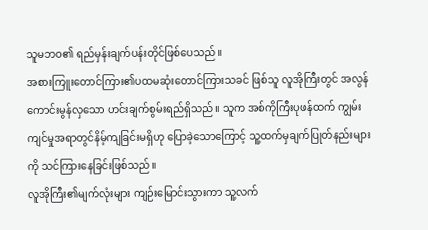သူမဘဝ၏ ရည်မှန်းချက်ပန်းတိုင်ဖြစ်ပေသည်။
အစားကြူးတောင်ကြား၏ပထမဆုံးတောင်ကြားသခင် ဖြစ်သူ လူအိုကြီးတွင် အလွန်ကောင်းမွန်လှသော ဟင်းချက်စွမ်းရည်ရှိသည်။ သူက အစ်ကိုကြီးပုဖန်ထက် ကျွမ်းကျင်မှုအရာတွင်နိမ့်ကျခြင်းမရှိဟု ပြောခဲ့သောကြောင့် သူ့ထက်မှချက်ပြုတ်နည်းများကို သင်ကြားနေခြင်းဖြစ်သည်။
လူအိုကြီး၏မျက်လုံးများ ကျဉ်းမြောင်းသွားကာ သူ့လက်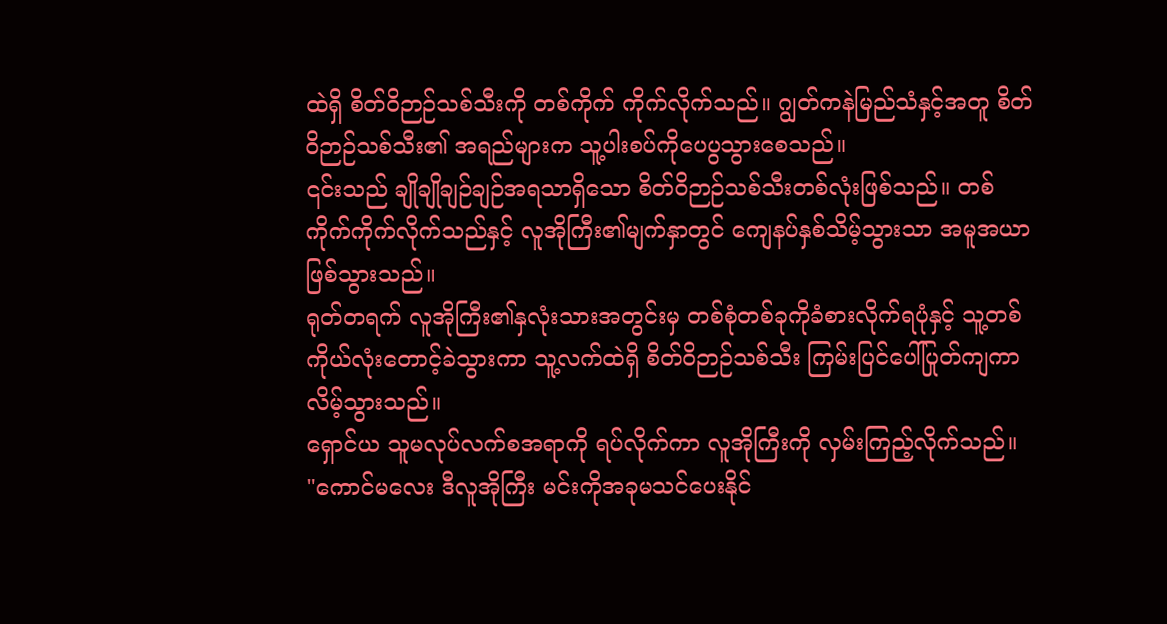ထဲရှိ စိတ်ဝိဉာဉ်သစ်သီးကို တစ်ကိုက် ကိုက်လိုက်သည်။ ဂျွတ်ကနဲမြည်သံနှင့်အတူ စိတ်ဝိဉာဉ်သစ်သီး၏ အရည်များက သူ့ပါးစပ်ကိုပေပွသွားစေသည်။
၎င်းသည် ချိုချိုချဉ်ချဉ်အရသာရှိသော စိတ်ဝိဉာဉ်သစ်သီးတစ်လုံးဖြစ်သည်။ တစ်ကိုက်ကိုက်လိုက်သည်နှင့် လူအိုကြီး၏မျက်နှာတွင် ကျေနပ်နှစ်သိမ့်သွားသာ အမူအယာဖြစ်သွားသည်။
ရုတ်တရက် လူအိုကြီး၏နှလုံးသားအတွင်းမှ တစ်စုံတစ်ခုကိုခံစားလိုက်ရပုံနှင့် သူ့တစ်ကိုယ်လုံးတောင့်ခဲသွားကာ သူ့လက်ထဲရှိ စိတ်ဝိဉာဉ်သစ်သီး ကြမ်းပြင်ပေါ်ပြုတ်ကျကာ လိမ့်သွားသည်။
ရှောင်ယ သူမလုပ်လက်စအရာကို ရပ်လိုက်ကာ လူအိုကြီးကို လှမ်းကြည့်လိုက်သည်။
"ကောင်မလေး ဒီလူအိုကြီး မင်းကိုအခုမသင်ပေးနိုင်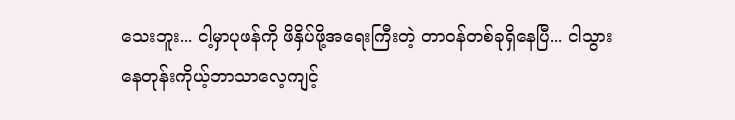သေးဘူး... ငါ့မှာပုဖန်ကို ဖိနှိပ်ဖို့အရေးကြီးတဲ့ တာဝန်တစ်ခုရှိနေပြီ... ငါသွားနေတုန်းကိုယ့်ဘာသာလေ့ကျင့်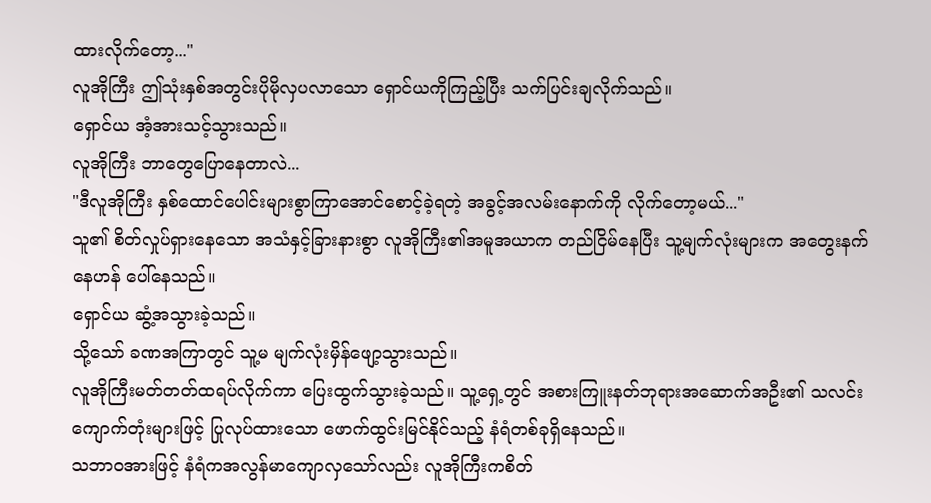ထားလိုက်တော့..."
လူအိုကြီး ဤသုံးနှစ်အတွင်းပိုမိုလှပလာသော ရှောင်ယကိုကြည့်ပြီး သက်ပြင်းချလိုက်သည်။
ရှောင်ယ အံ့အားသင့်သွားသည်။
လူအိုကြီး ဘာတွေပြောနေတာလဲ...
"ဒီလူအိုကြီး နှစ်ထောင်ပေါင်းများစွာကြာအောင်စောင့်ခဲ့ရတဲ့ အခွင့်အလမ်းနောက်ကို လိုက်တော့မယ်..."
သူ၏ စိတ်လှုပ်ရှားနေသော အသံနှင့်ခြားနားစွာ လူအိုကြီး၏အမူအယာက တည်ငြိမ်နေပြီး သူ့မျက်လုံးများက အတွေးနက်နေဟန် ပေါ်နေသည်။
ရှောင်ယ ဆွံ့အသွားခဲ့သည်။
သို့သော် ခဏအကြာတွင် သူ့မ မျက်လုံးမှိန်ဖျော့သွားသည်။
လူအိုကြီးမတ်တတ်ထရပ်လိုက်ကာ ပြေးထွက်သွားခဲ့သည်။ သူ့ရှေ့တွင် အစားကြူးနတ်ဘုရားအဆောက်အဦး၏ သလင်းကျောက်တုံးများဖြင့် ပြုလုပ်ထားသော ဖောက်ထွင်းမြင်နိုင်သည့် နံရံတစ်ခုရှိနေသည်။
သဘာဝအားဖြင့် နံရံကအလွန်မာကျောလှသော်လည်း လူအိုကြီးကစိတ်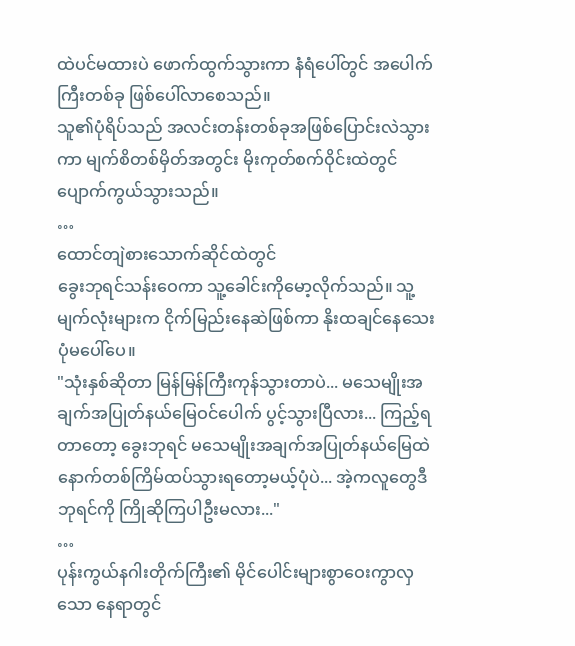ထဲပင်မထားပဲ ဖောက်ထွက်သွားကာ နံရံပေါ်တွင် အပေါက်ကြီးတစ်ခု ဖြစ်ပေါ်လာစေသည်။
သူ၏ပုံရိပ်သည် အလင်းတန်းတစ်ခုအဖြစ်ပြောင်းလဲသွားကာ မျက်စိတစ်မှိတ်အတွင်း မိုးကုတ်စက်ဝိုင်းထဲတွင် ပျောက်ကွယ်သွားသည်။
…
ထောင်တျဲစားသောက်ဆိုင်ထဲတွင်
ခွေးဘုရင်သန်းဝေကာ သူ့ခေါင်းကိုမော့လိုက်သည်။ သူ့မျက်လုံးများက ငိုက်မြည်းနေဆဲဖြစ်ကာ နိုးထချင်နေသေးပုံမပေါ်ပေ။
"သုံးနှစ်ဆိုတာ မြန်မြန်ကြီးကုန်သွားတာပဲ... မသေမျိုးအချက်အပြုတ်နယ်မြေဝင်ပေါက် ပွင့်သွားပြီလား... ကြည့်ရတာတော့ ခွေးဘုရင် မသေမျိုးအချက်အပြုတ်နယ်မြေထဲ နောက်တစ်ကြိမ်ထပ်သွားရတော့မယ့်ပုံပဲ... အဲ့ကလူတွေဒီဘုရင်ကို ကြိုဆိုကြပါဦးမလား..."
…
ပုန်းကွယ်နဂါးတိုက်ကြီး၏ မိုင်ပေါင်းများစွာဝေးကွာလှသော နေရာတွင်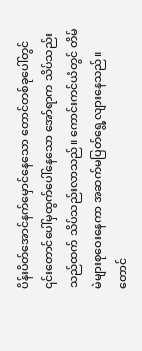ပိန်းပိတ်အောင်နက်မှောင်နေသော တောင်တစ်ခုပေါ်တွင် ၎င်းတောင်ပေါ်မှထွက်ပေါ်နေသော အော်ရာက သိပ်သည်းသည်ထက် သိပ်သည်းလာသည်။ ကောင်းကင်ယံတွင် တိမ်မဲများစုဝေးနေကာ အဆက်မပြတ်ရွေ့လျားနေသည်။
တောင်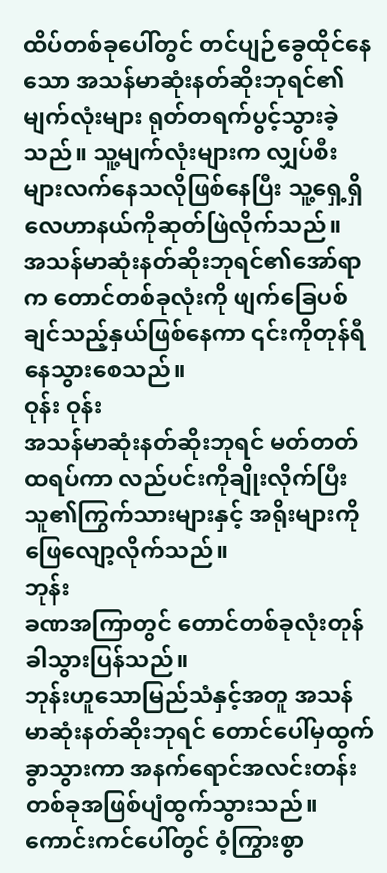ထိပ်တစ်ခုပေါ်တွင် တင်ပျဉ်ခွေထိုင်နေသော အသန်မာဆုံးနတ်ဆိုးဘုရင်၏မျက်လုံးများ ရုတ်တရက်ပွင့်သွားခဲ့သည်။ သူ့မျက်လုံးများက လျှပ်စီးများလက်နေသလိုဖြစ်နေပြီး သူ့ရှေ့ရှိ လေဟာနယ်ကိုဆုတ်ဖြဲလိုက်သည်။
အသန်မာဆုံးနတ်ဆိုးဘုရင်၏အော်ရာက တောင်တစ်ခုလုံးကို ဖျက်ခြေပစ်ချင်သည့်နှယ်ဖြစ်နေကာ ၎င်းကိုတုန်ရီနေသွားစေသည်။
ဝုန်း ဝုန်း
အသန်မာဆုံးနတ်ဆိုးဘုရင် မတ်တတ်ထရပ်ကာ လည်ပင်းကိုချိုးလိုက်ပြီး သူ၏ကြွက်သားများနှင့် အရိုးများကို ဖြေလျော့လိုက်သည်။
ဘုန်း
ခဏအကြာတွင် တောင်တစ်ခုလုံးတုန်ခါသွားပြန်သည်။
ဘုန်းဟူသောမြည်သံနှင့်အတူ အသန်မာဆုံးနတ်ဆိုးဘုရင် တောင်ပေါ်မှထွက်ခွာသွားကာ အနက်ရောင်အလင်းတန်းတစ်ခုအဖြစ်ပျံထွက်သွားသည်။ ကောင်းကင်ပေါ်တွင် ဝံ့ကြွားစွာ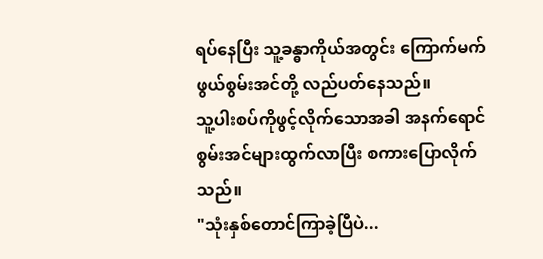ရပ်နေပြီး သူ့ခန္ဓာကိုယ်အတွင်း ကြောက်မက်ဖွယ်စွမ်းအင်တို့ လည်ပတ်နေသည်။
သူ့ပါးစပ်ကိုဖွင့်လိုက်သောအခါ အနက်ရောင်စွမ်းအင်များထွက်လာပြီး စကားပြောလိုက်သည်။
"သုံးနှစ်တောင်ကြာခဲ့ပြီပဲ...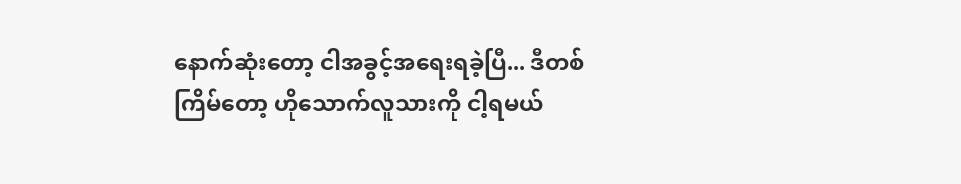နောက်ဆုံးတော့ ငါအခွင့်အရေးရခဲ့ပြီ... ဒီတစ်ကြိမ်တော့ ဟိုသောက်လူသားကို ငါ့ရမယ်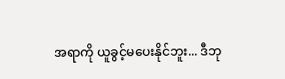အရာကို ယူခွင့်မပေးနိုင်ဘူး... ဒီဘု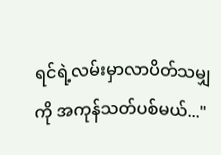ရင်ရဲ့လမ်းမှာလာပိတ်သမျှကို အကုန်သတ်ပစ်မယ်..."